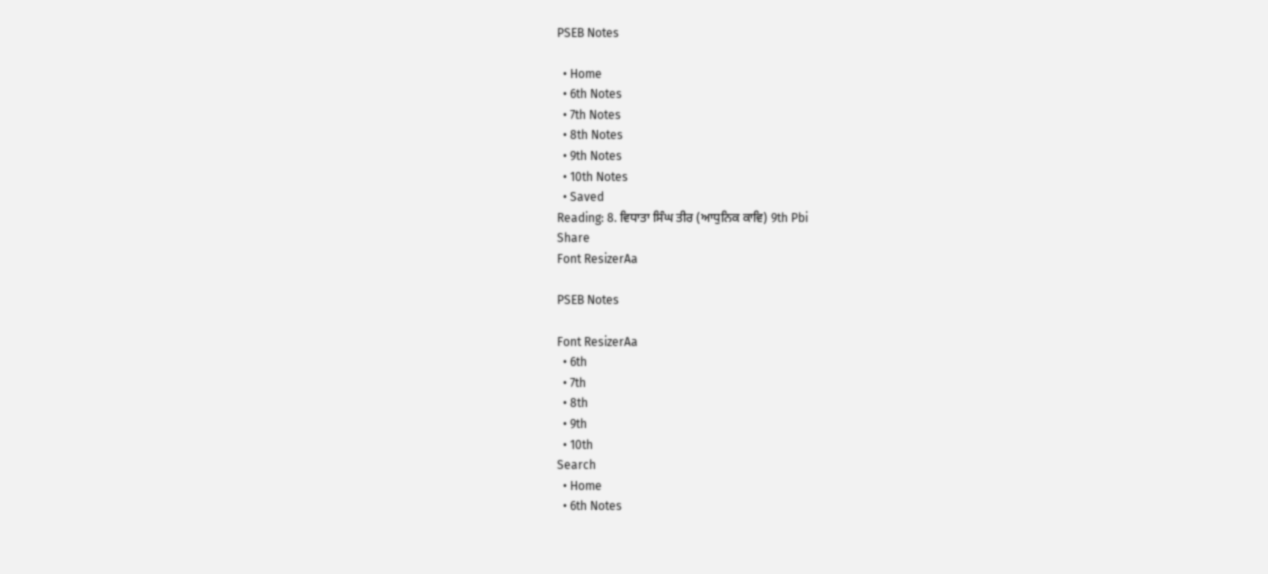PSEB Notes

  • Home
  • 6th Notes
  • 7th Notes
  • 8th Notes
  • 9th Notes
  • 10th Notes
  • Saved
Reading: 8. ਵਿਧਾਤਾ ਸਿੰਘ ਤੀਰ (ਆਧੁਨਿਕ ਕਾਵਿ) 9th Pbi
Share
Font ResizerAa

PSEB Notes

Font ResizerAa
  • 6th
  • 7th
  • 8th
  • 9th
  • 10th
Search
  • Home
  • 6th Notes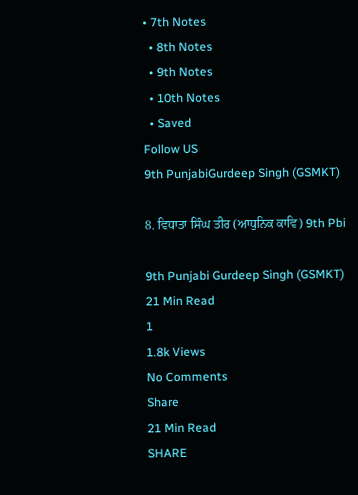• 7th Notes
  • 8th Notes
  • 9th Notes
  • 10th Notes
  • Saved
Follow US
9th PunjabiGurdeep Singh (GSMKT)

8. ਵਿਧਾਤਾ ਸਿੰਘ ਤੀਰ (ਆਧੁਨਿਕ ਕਾਵਿ) 9th Pbi

9th Punjabi Gurdeep Singh (GSMKT)
21 Min Read
1
1.8k Views
No Comments
Share
21 Min Read
SHARE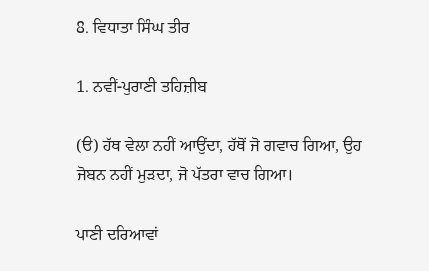8. ਵਿਧਾਤਾ ਸਿੰਘ ਤੀਰ

1. ਨਵੀਂ-ਪੁਰਾਣੀ ਤਹਿਜ਼ੀਬ

(ੳ) ਹੱਥ ਵੇਲਾ ਨਹੀਂ ਆਉਂਦਾ, ਹੱਥੋਂ ਜੋ ਗਵਾਚ ਗਿਆ, ਉਹ ਜੋਬਨ ਨਹੀਂ ਮੁੜਦਾ, ਜੋ ਪੱਤਰਾ ਵਾਚ ਗਿਆ।

ਪਾਣੀ ਦਰਿਆਵਾਂ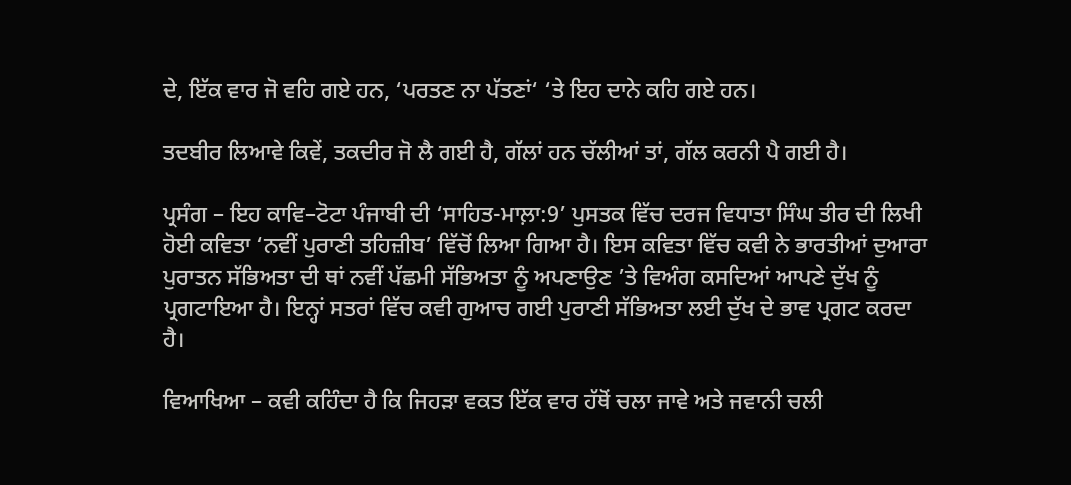ਦੇ, ਇੱਕ ਵਾਰ ਜੋ ਵਹਿ ਗਏ ਹਨ, ‘ਪਰਤਣ ਨਾ ਪੱਤਣਾਂ‘ ‘ਤੇ ਇਹ ਦਾਨੇ ਕਹਿ ਗਏ ਹਨ।

ਤਦਬੀਰ ਲਿਆਵੇ ਕਿਵੇਂ, ਤਕਦੀਰ ਜੋ ਲੈ ਗਈ ਹੈ, ਗੱਲਾਂ ਹਨ ਚੱਲੀਆਂ ਤਾਂ, ਗੱਲ ਕਰਨੀ ਪੈ ਗਈ ਹੈ।

ਪ੍ਰਸੰਗ – ਇਹ ਕਾਵਿ–ਟੋਟਾ ਪੰਜਾਬੀ ਦੀ ‘ਸਾਹਿਤ-ਮਾਲ਼ਾ:9’ ਪੁਸਤਕ ਵਿੱਚ ਦਰਜ ਵਿਧਾਤਾ ਸਿੰਘ ਤੀਰ ਦੀ ਲਿਖੀ ਹੋਈ ਕਵਿਤਾ ‘ਨਵੀਂ ਪੁਰਾਣੀ ਤਹਿਜ਼ੀਬ’ ਵਿੱਚੋਂ ਲਿਆ ਗਿਆ ਹੈ। ਇਸ ਕਵਿਤਾ ਵਿੱਚ ਕਵੀ ਨੇ ਭਾਰਤੀਆਂ ਦੁਆਰਾ ਪੁਰਾਤਨ ਸੱਭਿਅਤਾ ਦੀ ਥਾਂ ਨਵੀਂ ਪੱਛਮੀ ਸੱਭਿਅਤਾ ਨੂੰ ਅਪਣਾਉਣ ’ਤੇ ਵਿਅੰਗ ਕਸਦਿਆਂ ਆਪਣੇ ਦੁੱਖ ਨੂੰ ਪ੍ਰਗਟਾਇਆ ਹੈ। ਇਨ੍ਹਾਂ ਸਤਰਾਂ ਵਿੱਚ ਕਵੀ ਗੁਆਚ ਗਈ ਪੁਰਾਣੀ ਸੱਭਿਅਤਾ ਲਈ ਦੁੱਖ ਦੇ ਭਾਵ ਪ੍ਰਗਟ ਕਰਦਾ ਹੈ।

ਵਿਆਖਿਆ – ਕਵੀ ਕਹਿੰਦਾ ਹੈ ਕਿ ਜਿਹੜਾ ਵਕਤ ਇੱਕ ਵਾਰ ਹੱਥੋਂ ਚਲਾ ਜਾਵੇ ਅਤੇ ਜਵਾਨੀ ਚਲੀ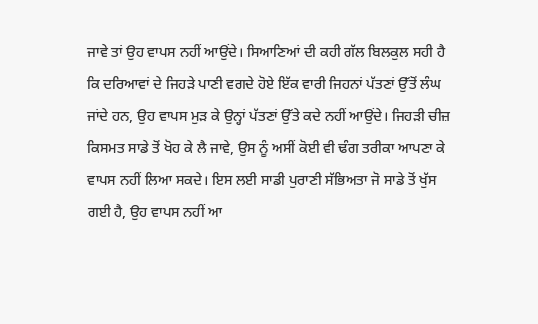ਜਾਵੇ ਤਾਂ ਉਹ ਵਾਪਸ ਨਹੀਂ ਆਉਂਦੇ। ਸਿਆਣਿਆਂ ਦੀ ਕਹੀ ਗੱਲ ਬਿਲਕੁਲ ਸਹੀ ਹੈ ਕਿ ਦਰਿਆਵਾਂ ਦੇ ਜਿਹੜੇ ਪਾਣੀ ਵਗਦੇ ਹੋਏ ਇੱਕ ਵਾਰੀ ਜਿਹਨਾਂ ਪੱਤਣਾਂ ਉੱਤੋਂ ਲੰਘ ਜਾਂਦੇ ਹਨ, ਉਹ ਵਾਪਸ ਮੁੜ ਕੇ ਉਨ੍ਹਾਂ ਪੱਤਣਾਂ ਉੱਤੇ ਕਦੇ ਨਹੀਂ ਆਉਂਦੇ। ਜਿਹੜੀ ਚੀਜ਼ ਕਿਸਮਤ ਸਾਡੇ ਤੋਂ ਖੋਹ ਕੇ ਲੈ ਜਾਵੇ, ਉਸ ਨੂੰ ਅਸੀਂ ਕੋਈ ਵੀ ਢੰਗ ਤਰੀਕਾ ਆਪਣਾ ਕੇ ਵਾਪਸ ਨਹੀਂ ਲਿਆ ਸਕਦੇ। ਇਸ ਲਈ ਸਾਡੀ ਪੁਰਾਣੀ ਸੱਭਿਅਤਾ ਜੋ ਸਾਡੇ ਤੋਂ ਖੁੱਸ ਗਈ ਹੈ, ਉਹ ਵਾਪਸ ਨਹੀਂ ਆ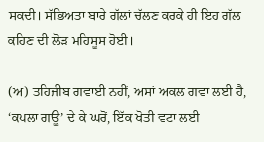ਸਕਦੀ। ਸੱਭਿਅਤਾ ਬਾਰੇ ਗੱਲਾਂ ਚੱਲਣ ਕਰਕੇ ਹੀ ਇਹ ਗੱਲ ਕਹਿਣ ਦੀ ਲੋੜ ਮਹਿਸੂਸ ਹੋਈ।

(ਅ) ਤਹਿਜੀਬ ਗਵਾਈ ਨਹੀਂ, ਅਸਾਂ ਅਕਲ ਗਵਾ ਲਈ ਹੈ, ‘ਕਪਲਾ ਗਊ’ ਦੇ ਕੇ ਘਰੋਂ, ਇੱਕ ਖੋਤੀ ਵਟਾ ਲਈ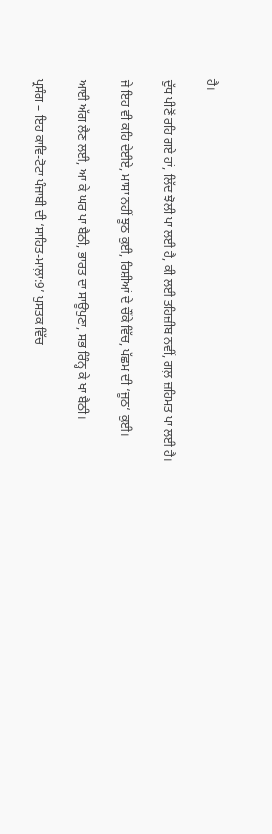ਹੈ।

ਦੁੱਧ ਪੀਣੋਂ ਰਹਿ ਗਏ ਹਾਂ, ਲਿੱਦ ਝੋਲੀ ਪਾ ਲਈ ਹੈ, ਕੀ ਲਈ ਤਹਿਜ਼ੀਬ ਨਵੀਂ, ਗਲ਼ ਜ਼ਹਿਮਤ ਪਾ ਲਈ ਹੈ।

ਜੇ ਇਹ ਵੀ ਕਹਿ ਦੇਈਏ, ਮਾਸਾ ਨਹੀਂ ਝੂਠ ਕੁਈ, ਰਿਸ਼ੀਆਂ ਦੇ ਚੌਂਕੇ ਵਿੱਚ, ਪੱਛਮ ਦੀ ‘ਜੂਠ‘ ਕੁਈ।

ਆਈ ਅੱਗ ਲੈਣ ਲਈ, ਆ ਕੇ ਘਰ ਪਾ ਬੈਠੀ, ਭਾਰਤ ਦਾ ਸਾਊਪੁਣਾ, ਸਭ ਰਿੰਨ੍ਹ ਕੇ ਖਾ ਬੈਠੀ।

ਪ੍ਰਸੰਗ – ਇਹ ਕਾਵਿ-ਟੋਟਾ ਪੰਜਾਬੀ ਦੀ ‘ਸਾਹਿਤ-ਮਾਲ਼ਾ:9’ ਪੁਸਤਕ ਵਿੱਚ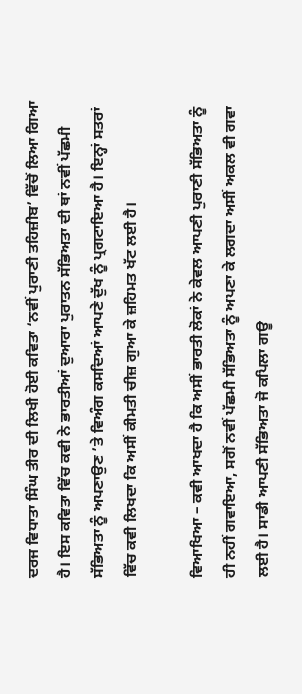ਦਰਜ ਵਿਧਾਤਾ ਸਿੰਘ ਤੀਰ ਦੀ ਲਿਖੀ ਹੋਈ ਕਵਿਤਾ ‘ਨਵੀਂ ਪੁਰਾਣੀ ਤਹਿਜ਼ੀਬ’ ਵਿੱਚੋਂ ਲਿਆ ਗਿਆ ਹੈ। ਇਸ ਕਵਿਤਾ ਵਿੱਚ ਕਵੀ ਨੇ ਭਾਰਤੀਆਂ ਦੁਆਰਾ ਪੁਰਾਤਨ ਸੱਭਿਅਤਾ ਦੀ ਥਾਂ ਨਵੀਂ ਪੱਛਮੀ ਸੱਭਿਅਤਾ ਨੂੰ ਅਪਣਾਉਣ ’ਤੇ ਵਿਅੰਗ ਕਸਦਿਆਂ ਆਪਣੇ ਦੁੱਖ ਨੂੰ ਪ੍ਰਗਟਾਇਆ ਹੈ। ਇਨ੍ਹਾਂ ਸਤਰਾਂ ਵਿੱਚ ਕਵੀ ਲਿਖਦਾ ਕਿ ਅਸੀਂ ਕੀਮਤੀ ਚੀਜ਼ ਗੁਆ ਕੇ ਜ਼ਹਿਮਤ ਖੱਟ ਲਈ ਹੈ।

ਵਿਆਖਿਆ – ਕਵੀ ਆਖਦਾ ਹੈ ਕਿ ਅਸੀਂ ਭਾਰਤੀ ਲੋਕਾਂ ਨੇ ਕੇਵਲ ਆਪਣੀ ਪੁਰਾਣੀ ਸੱਭਿਅਤਾ ਨੂੰ ਹੀ ਨਹੀਂ ਗਵਾਇਆ, ਸਗੋਂ ਨਵੀਂ ਪੱਛਮੀ ਸੱਭਿਅਤਾ ਨੂੰ ਅਪਣਾ ਕੇ ਲਗਦਾ ਅਸੀਂ ਅਕਲ ਵੀ ਗਵਾ ਲਈ ਹੈ। ਸਾਡੀ ਆਪਣੀ ਸੱਭਿਅਤਾ ਜੋ ਕਪਿਲਾ ਗਊ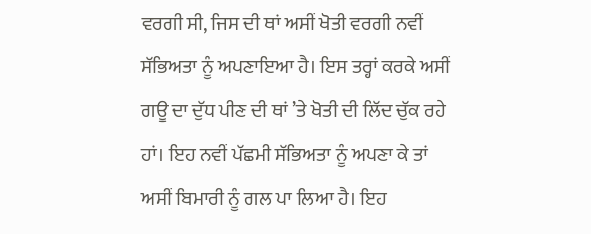ਵਰਗੀ ਸੀ, ਜਿਸ ਦੀ ਥਾਂ ਅਸੀਂ ਖੋਤੀ ਵਰਗੀ ਨਵੀਂ ਸੱਭਿਅਤਾ ਨੂੰ ਅਪਣਾਇਆ ਹੈ। ਇਸ ਤਰ੍ਹਾਂ ਕਰਕੇ ਅਸੀਂ ਗਊ ਦਾ ਦੁੱਧ ਪੀਣ ਦੀ ਥਾਂ ’ਤੇ ਖੋਤੀ ਦੀ ਲਿੱਦ ਚੁੱਕ ਰਹੇ ਹਾਂ। ਇਹ ਨਵੀਂ ਪੱਛਮੀ ਸੱਭਿਅਤਾ ਨੂੰ ਅਪਣਾ ਕੇ ਤਾਂ ਅਸੀਂ ਬਿਮਾਰੀ ਨੂੰ ਗਲ ਪਾ ਲਿਆ ਹੈ। ਇਹ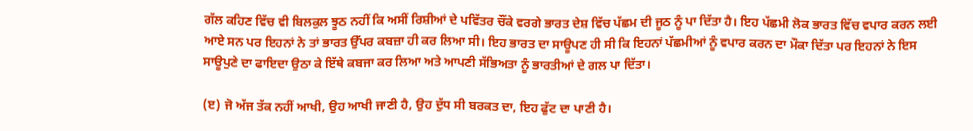ਗੱਲ ਕਹਿਣ ਵਿੱਚ ਵੀ ਬਿਲਕੁਲ ਝੂਠ ਨਹੀਂ ਕਿ ਅਸੀਂ ਰਿਸ਼ੀਆਂ ਦੇ ਪਵਿੱਤਰ ਚੌਂਕੇ ਵਰਗੇ ਭਾਰਤ ਦੇਸ਼ ਵਿੱਚ ਪੱਛਮ ਦੀ ਜੂਠ ਨੂੰ ਪਾ ਦਿੱਤਾ ਹੈ। ਇਹ ਪੱਛਮੀ ਲੋਕ ਭਾਰਤ ਵਿੱਚ ਵਪਾਰ ਕਰਨ ਲਈ ਆਏ ਸਨ ਪਰ ਇਹਨਾਂ ਨੇ ਤਾਂ ਭਾਰਤ ਉੱਪਰ ਕਬਜ਼ਾ ਹੀ ਕਰ ਲਿਆ ਸੀ। ਇਹ ਭਾਰਤ ਦਾ ਸਾਊਪਣ ਹੀ ਸੀ ਕਿ ਇਹਨਾਂ ਪੱਛਮੀਆਂ ਨੂੰ ਵਪਾਰ ਕਰਨ ਦਾ ਮੌਕਾ ਦਿੱਤਾ ਪਰ ਇਹਨਾਂ ਨੇ ਇਸ ਸਾਊਪੁਣੇ ਦਾ ਫਾਇਦਾ ਉਠਾ ਕੇ ਇੱਥੇ ਕਬਜਾ ਕਰ ਲਿਆ ਅਤੇ ਆਪਣੀ ਸੱਭਿਅਤਾ ਨੂੰ ਭਾਰਤੀਆਂ ਦੇ ਗਲ ਪਾ ਦਿੱਤਾ।

(ੲ) ਜੋ ਅੱਜ ਤੱਕ ਨਹੀਂ ਆਖੀ, ਉਹ ਆਖੀ ਜਾਣੀ ਹੈ, ਉਹ ਦੁੱਧ ਸੀ ਬਰਕਤ ਦਾ, ਇਹ ਫੁੱਟ ਦਾ ਪਾਣੀ ਹੈ।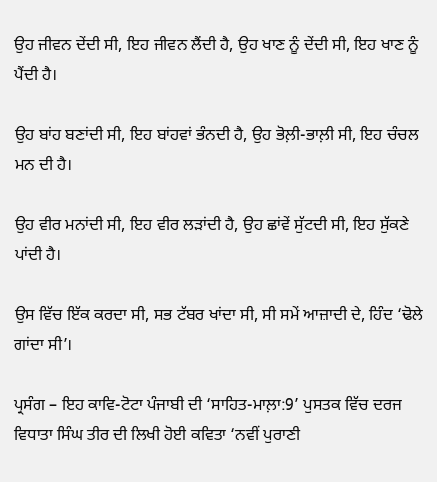ਉਹ ਜੀਵਨ ਦੇਂਦੀ ਸੀ, ਇਹ ਜੀਵਨ ਲੈਂਦੀ ਹੈ, ਉਹ ਖਾਣ ਨੂੰ ਦੇਂਦੀ ਸੀ, ਇਹ ਖਾਣ ਨੂੰ ਪੈਂਦੀ ਹੈ।

ਉਹ ਬਾਂਹ ਬਣਾਂਦੀ ਸੀ, ਇਹ ਬਾਂਹਵਾਂ ਭੰਨਦੀ ਹੈ, ਉਹ ਭੋਲ਼ੀ-ਭਾਲ਼ੀ ਸੀ, ਇਹ ਚੰਚਲ ਮਨ ਦੀ ਹੈ।

ਉਹ ਵੀਰ ਮਨਾਂਦੀ ਸੀ, ਇਹ ਵੀਰ ਲੜਾਂਦੀ ਹੈ, ਉਹ ਛਾਂਵੇਂ ਸੁੱਟਦੀ ਸੀ, ਇਹ ਸੁੱਕਣੇ ਪਾਂਦੀ ਹੈ।

ਉਸ ਵਿੱਚ ਇੱਕ ਕਰਦਾ ਸੀ, ਸਭ ਟੱਬਰ ਖਾਂਦਾ ਸੀ, ਸੀ ਸਮੇਂ ਆਜ਼ਾਦੀ ਦੇ, ਹਿੰਦ ‘ਢੋਲੇ ਗਾਂਦਾ ਸੀ’।

ਪ੍ਰਸੰਗ – ਇਹ ਕਾਵਿ-ਟੋਟਾ ਪੰਜਾਬੀ ਦੀ ‘ਸਾਹਿਤ-ਮਾਲ਼ਾ:9’ ਪੁਸਤਕ ਵਿੱਚ ਦਰਜ ਵਿਧਾਤਾ ਸਿੰਘ ਤੀਰ ਦੀ ਲਿਖੀ ਹੋਈ ਕਵਿਤਾ ‘ਨਵੀਂ ਪੁਰਾਣੀ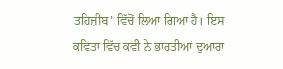ਤਹਿਜ਼ੀਬ’ ਵਿੱਚੋਂ ਲਿਆ ਗਿਆ ਹੈ। ਇਸ ਕਵਿਤਾ ਵਿੱਚ ਕਵੀ ਨੇ ਭਾਰਤੀਆਂ ਦੁਆਰਾ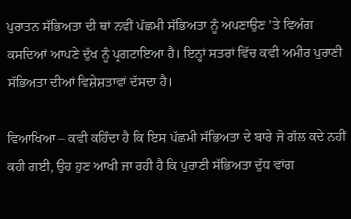ਪੁਰਾਤਨ ਸੱਭਿਅਤਾ ਦੀ ਥਾਂ ਨਵੀਂ ਪੱਛਮੀ ਸੱਭਿਅਤਾ ਨੂੰ ਅਪਣਾਉਣ ’ਤੇ ਵਿਅੰਗ ਕਸਦਿਆਂ ਆਪਣੇ ਦੁੱਖ ਨੂੰ ਪ੍ਰਗਟਾਇਆ ਹੈ। ਇਨ੍ਹਾਂ ਸਤਰਾਂ ਵਿੱਚ ਕਵੀ ਅਮੀਰ ਪੁਰਾਣੀ ਸੱਭਿਅਤਾ ਦੀਆਂ ਵਿਸ਼ੇਸ਼ਤਾਵਾਂ ਦੱਸਦਾ ਹੈ।

ਵਿਆਖਿਆ – ਕਵੀ ਕਹਿੰਦਾ ਹੈ ਕਿ ਇਸ ਪੱਛਮੀ ਸੱਭਿਅਤਾ ਦੇ ਬਾਰੇ ਜੋ ਗੱਲ ਕਦੇ ਨਹੀਂ ਕਹੀ ਗਈ, ਉਹ ਹੁਣ ਆਖੀ ਜਾ ਰਹੀ ਹੈ ਕਿ ਪੁਰਾਣੀ ਸੱਭਿਅਤਾ ਦੁੱਧ ਵਾਂਗ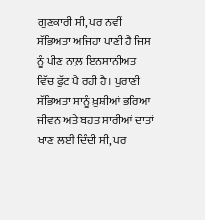ਗੁਣਕਾਰੀ ਸੀ, ਪਰ ਨਵੀਂ ਸੱਭਿਅਤਾ ਅਜਿਹਾ ਪਾਣੀ ਹੈ ਜਿਸ ਨੂੰ ਪੀਣ ਨਾਲ਼ ਇਨਸਾਨੀਅਤ ਵਿੱਚ ਫੁੱਟ ਪੈ ਰਹੀ ਹੈ। ਪੁਰਾਣੀ ਸੱਭਿਅਤਾ ਸਾਨੂੰ ਖ਼ੁਸ਼ੀਆਂ ਭਰਿਆ ਜੀਵਨ ਅਤੇ ਬਹਤ ਸਾਰੀਆਂ ਦਾਤਾਂ ਖਾਣ ਲਈ ਦਿੰਦੀ ਸੀ, ਪਰ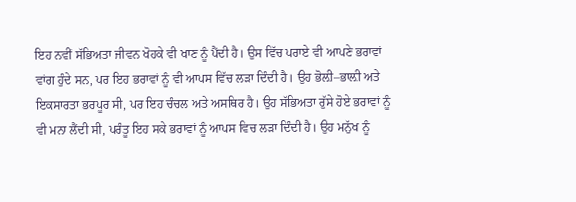ਇਹ ਨਵੀਂ ਸੱਭਿਅਤਾ ਜੀਵਨ ਖੋਹਕੇ ਵੀ ਖਾਣ ਨੂੰ ਪੈਂਦੀ ਹੈ। ਉਸ ਵਿੱਚ ਪਰਾਏ ਵੀ ਆਪਣੇ ਭਰਾਵਾਂ ਵਾਂਗ ਹੁੰਦੇ ਸਨ, ਪਰ ਇਹ ਭਰਾਵਾਂ ਨੂੰ ਵੀ ਆਪਸ ਵਿੱਚ ਲੜਾ ਦਿੰਦੀ ਹੈ। ਉਹ ਭੋਲ਼ੀ–ਭਾਲ਼ੀ ਅਤੇ ਇਕਸਾਰਤਾ ਭਰਪੂਰ ਸੀ, ਪਰ ਇਹ ਚੰਚਲ ਅਤੇ ਅਸਥਿਰ ਹੈ। ਉਹ ਸੱਭਿਅਤਾ ਰੁੱਸੇ ਹੋਏ ਭਰਾਵਾਂ ਨੂੰ ਵੀ ਮਨਾ ਲੈਂਦੀ ਸੀ, ਪਰੰਤੂ ਇਹ ਸਕੇ ਭਰਾਵਾਂ ਨੂੰ ਆਪਸ ਵਿਚ ਲੜਾ ਦਿੰਦੀ ਹੈ। ਉਹ ਮਨੁੱਖ ਨੂੰ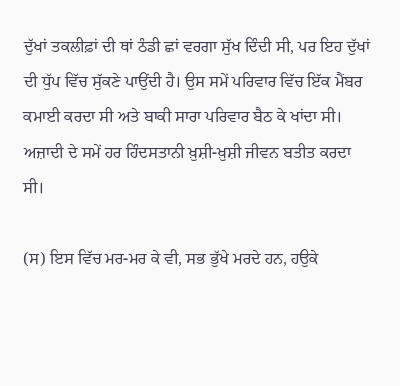ਦੁੱਖਾਂ ਤਕਲੀਫ਼ਾਂ ਦੀ ਥਾਂ ਠੰਡੀ ਛਾਂ ਵਰਗਾ ਸੁੱਖ ਦਿੰਦੀ ਸੀ, ਪਰ ਇਹ ਦੁੱਖਾਂ ਦੀ ਧੁੱਪ ਵਿੱਚ ਸੁੱਕਣੇ ਪਾਉਂਦੀ ਹੈ। ਉਸ ਸਮੇਂ ਪਰਿਵਾਰ ਵਿੱਚ ਇੱਕ ਮੈਂਬਰ ਕਮਾਈ ਕਰਦਾ ਸੀ ਅਤੇ ਬਾਕੀ ਸਾਰਾ ਪਰਿਵਾਰ ਬੈਠ ਕੇ ਖਾਂਦਾ ਸੀ। ਅਜ਼ਾਦੀ ਦੇ ਸਮੇਂ ਹਰ ਹਿੰਦਸਤਾਨੀ ਖ਼ੁਸ਼ੀ-ਖ਼ੁਸ਼ੀ ਜੀਵਨ ਬਤੀਤ ਕਰਦਾ ਸੀ।

(ਸ) ਇਸ ਵਿੱਚ ਮਰ-ਮਰ ਕੇ ਵੀ, ਸਭ ਭੁੱਖੇ ਮਰਦੇ ਹਨ, ਹਉਕੇ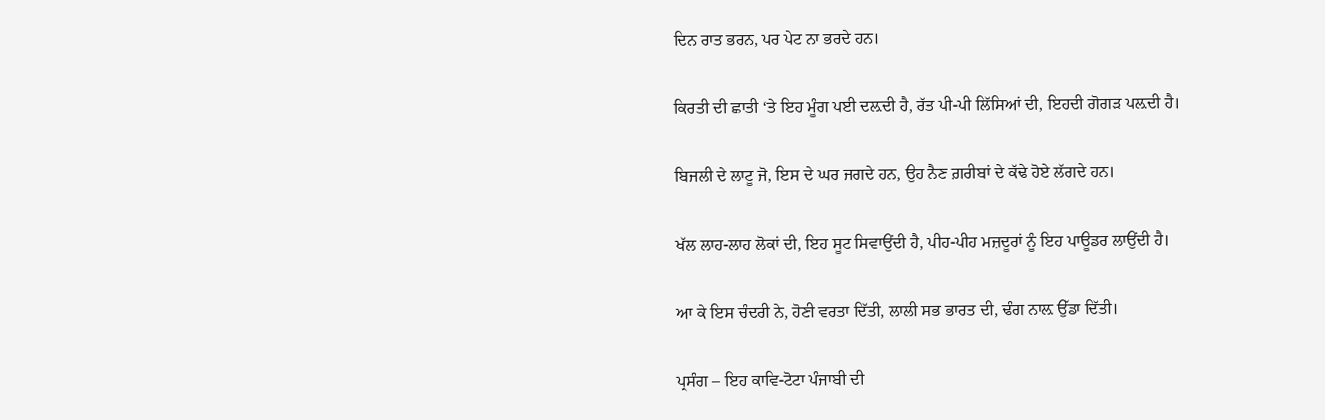ਦਿਨ ਰਾਤ ਭਰਨ, ਪਰ ਪੇਟ ਨਾ ਭਰਦੇ ਹਨ।

ਕਿਰਤੀ ਦੀ ਛਾਤੀ ‘ਤੇ ਇਹ ਮੂੰਗ ਪਈ ਦਲ਼ਦੀ ਹੈ, ਰੱਤ ਪੀ-ਪੀ ਲਿੱਸਿਆਂ ਦੀ, ਇਹਦੀ ਗੋਗੜ ਪਲ਼ਦੀ ਹੈ।

ਬਿਜਲੀ ਦੇ ਲਾਟੂ ਜੋ, ਇਸ ਦੇ ਘਰ ਜਗਦੇ ਹਨ, ਉਹ ਨੈਣ ਗ਼ਰੀਬਾਂ ਦੇ ਕੱਢੇ ਹੋਏ ਲੱਗਦੇ ਹਨ।

ਖੱਲ ਲਾਹ-ਲਾਹ ਲੋਕਾਂ ਦੀ, ਇਹ ਸੂਟ ਸਿਵਾਉਂਦੀ ਹੈ, ਪੀਹ-ਪੀਹ ਮਜ਼ਦੂਰਾਂ ਨੂੰ ਇਹ ਪਾਊਡਰ ਲਾਉਂਦੀ ਹੈ।

ਆ ਕੇ ਇਸ ਚੰਦਰੀ ਨੇ, ਹੋਣੀ ਵਰਤਾ ਦਿੱਤੀ, ਲਾਲੀ ਸਭ ਭਾਰਤ ਦੀ, ਢੰਗ ਨਾਲ਼ ਉੱਡਾ ਦਿੱਤੀ।

ਪ੍ਰਸੰਗ – ਇਹ ਕਾਵਿ-ਟੋਟਾ ਪੰਜਾਬੀ ਦੀ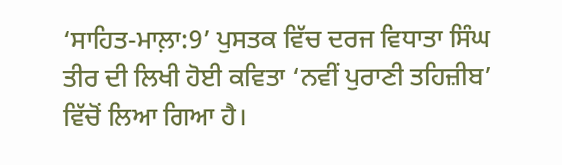‘ਸਾਹਿਤ-ਮਾਲ਼ਾ:9’ ਪੁਸਤਕ ਵਿੱਚ ਦਰਜ ਵਿਧਾਤਾ ਸਿੰਘ ਤੀਰ ਦੀ ਲਿਖੀ ਹੋਈ ਕਵਿਤਾ ‘ਨਵੀਂ ਪੁਰਾਣੀ ਤਹਿਜ਼ੀਬ’ ਵਿੱਚੋਂ ਲਿਆ ਗਿਆ ਹੈ।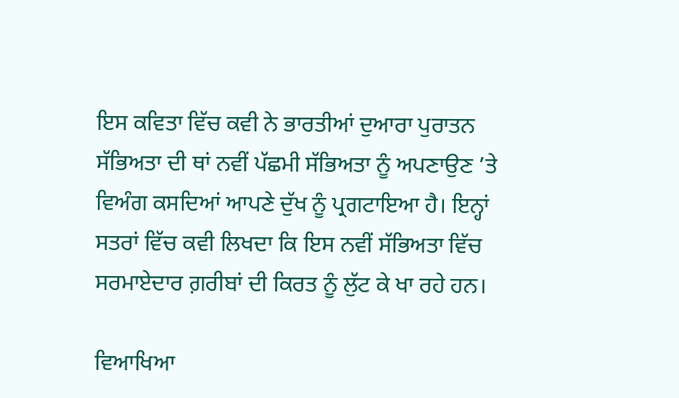ਇਸ ਕਵਿਤਾ ਵਿੱਚ ਕਵੀ ਨੇ ਭਾਰਤੀਆਂ ਦੁਆਰਾ ਪੁਰਾਤਨ ਸੱਭਿਅਤਾ ਦੀ ਥਾਂ ਨਵੀਂ ਪੱਛਮੀ ਸੱਭਿਅਤਾ ਨੂੰ ਅਪਣਾਉਣ ’ਤੇ ਵਿਅੰਗ ਕਸਦਿਆਂ ਆਪਣੇ ਦੁੱਖ ਨੂੰ ਪ੍ਰਗਟਾਇਆ ਹੈ। ਇਨ੍ਹਾਂ ਸਤਰਾਂ ਵਿੱਚ ਕਵੀ ਲਿਖਦਾ ਕਿ ਇਸ ਨਵੀਂ ਸੱਭਿਅਤਾ ਵਿੱਚ ਸਰਮਾਏਦਾਰ ਗ਼ਰੀਬਾਂ ਦੀ ਕਿਰਤ ਨੂੰ ਲੁੱਟ ਕੇ ਖਾ ਰਹੇ ਹਨ।

ਵਿਆਖਿਆ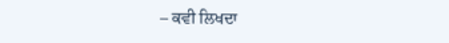– ਕਵੀ ਲਿਖਦਾ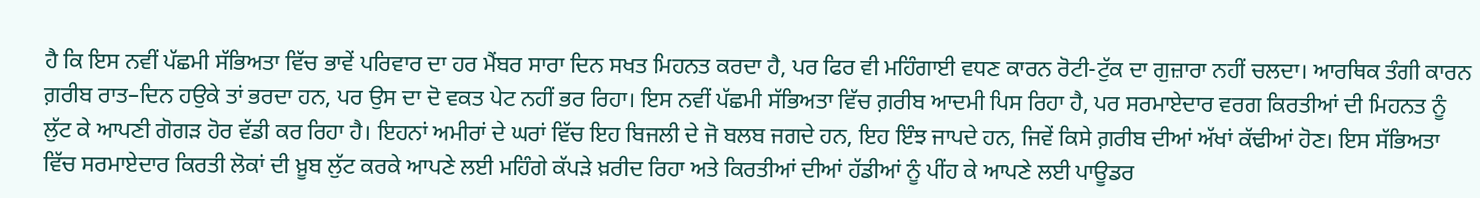ਹੈ ਕਿ ਇਸ ਨਵੀਂ ਪੱਛਮੀ ਸੱਭਿਅਤਾ ਵਿੱਚ ਭਾਵੇਂ ਪਰਿਵਾਰ ਦਾ ਹਰ ਮੈਂਬਰ ਸਾਰਾ ਦਿਨ ਸਖਤ ਮਿਹਨਤ ਕਰਦਾ ਹੈ, ਪਰ ਫਿਰ ਵੀ ਮਹਿੰਗਾਈ ਵਧਣ ਕਾਰਨ ਰੋਟੀ-ਟੁੱਕ ਦਾ ਗੁਜ਼ਾਰਾ ਨਹੀਂ ਚਲਦਾ। ਆਰਥਿਕ ਤੰਗੀ ਕਾਰਨ ਗ਼ਰੀਬ ਰਾਤ–ਦਿਨ ਹਉਕੇ ਤਾਂ ਭਰਦਾ ਹਨ, ਪਰ ਉਸ ਦਾ ਦੋ ਵਕਤ ਪੇਟ ਨਹੀਂ ਭਰ ਰਿਹਾ। ਇਸ ਨਵੀਂ ਪੱਛਮੀ ਸੱਭਿਅਤਾ ਵਿੱਚ ਗ਼ਰੀਬ ਆਦਮੀ ਪਿਸ ਰਿਹਾ ਹੈ, ਪਰ ਸਰਮਾਏਦਾਰ ਵਰਗ ਕਿਰਤੀਆਂ ਦੀ ਮਿਹਨਤ ਨੂੰ ਲੁੱਟ ਕੇ ਆਪਣੀ ਗੋਗੜ ਹੋਰ ਵੱਡੀ ਕਰ ਰਿਹਾ ਹੈ। ਇਹਨਾਂ ਅਮੀਰਾਂ ਦੇ ਘਰਾਂ ਵਿੱਚ ਇਹ ਬਿਜਲੀ ਦੇ ਜੋ ਬਲਬ ਜਗਦੇ ਹਨ, ਇਹ ਇੰਝ ਜਾਪਦੇ ਹਨ, ਜਿਵੇਂ ਕਿਸੇ ਗ਼ਰੀਬ ਦੀਆਂ ਅੱਖਾਂ ਕੱਢੀਆਂ ਹੋਣ। ਇਸ ਸੱਭਿਅਤਾ ਵਿੱਚ ਸਰਮਾਏਦਾਰ ਕਿਰਤੀ ਲੋਕਾਂ ਦੀ ਖ਼ੂਬ ਲੁੱਟ ਕਰਕੇ ਆਪਣੇ ਲਈ ਮਹਿੰਗੇ ਕੱਪੜੇ ਖ਼ਰੀਦ ਰਿਹਾ ਅਤੇ ਕਿਰਤੀਆਂ ਦੀਆਂ ਹੱਡੀਆਂ ਨੂੰ ਪੀਂਹ ਕੇ ਆਪਣੇ ਲਈ ਪਾਊਡਰ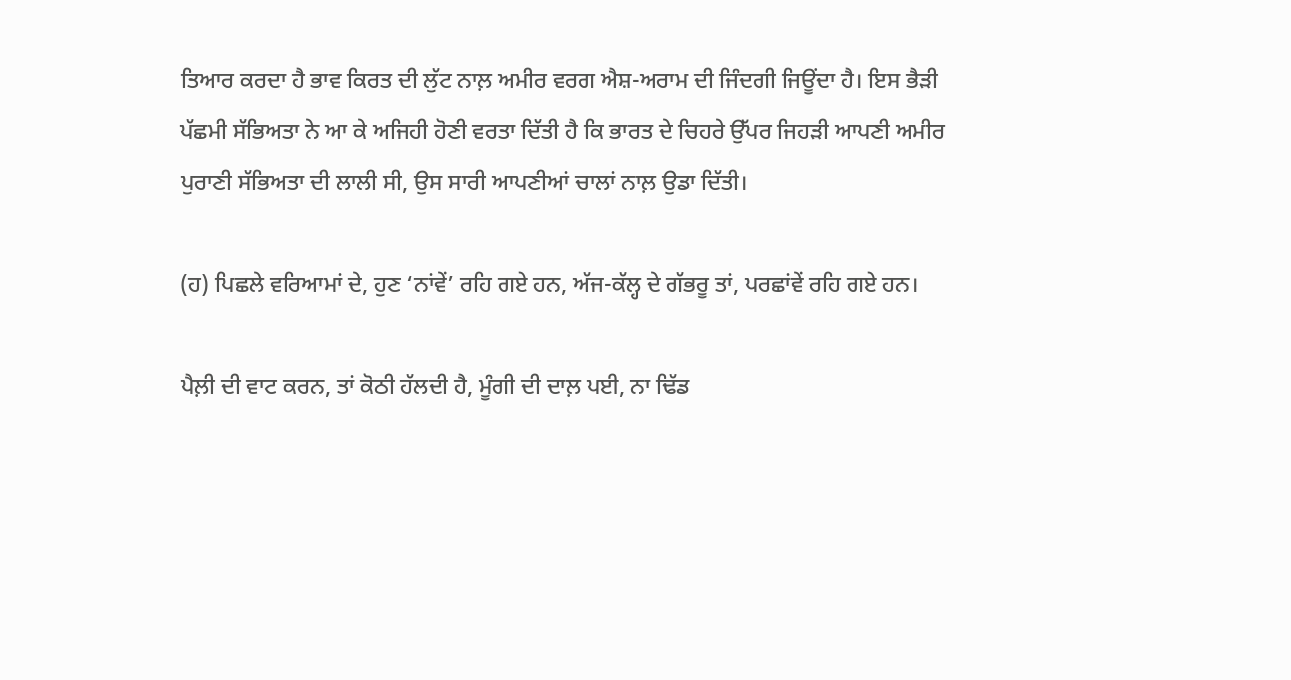ਤਿਆਰ ਕਰਦਾ ਹੈ ਭਾਵ ਕਿਰਤ ਦੀ ਲੁੱਟ ਨਾਲ਼ ਅਮੀਰ ਵਰਗ ਐਸ਼-ਅਰਾਮ ਦੀ ਜਿੰਦਗੀ ਜਿਊਂਦਾ ਹੈ। ਇਸ ਭੈੜੀ ਪੱਛਮੀ ਸੱਭਿਅਤਾ ਨੇ ਆ ਕੇ ਅਜਿਹੀ ਹੋਣੀ ਵਰਤਾ ਦਿੱਤੀ ਹੈ ਕਿ ਭਾਰਤ ਦੇ ਚਿਹਰੇ ਉੱਪਰ ਜਿਹੜੀ ਆਪਣੀ ਅਮੀਰ ਪੁਰਾਣੀ ਸੱਭਿਅਤਾ ਦੀ ਲਾਲੀ ਸੀ, ਉਸ ਸਾਰੀ ਆਪਣੀਆਂ ਚਾਲਾਂ ਨਾਲ਼ ਉਡਾ ਦਿੱਤੀ।

(ਹ) ਪਿਛਲੇ ਵਰਿਆਮਾਂ ਦੇ, ਹੁਣ ‘ਨਾਂਵੇਂ’ ਰਹਿ ਗਏ ਹਨ, ਅੱਜ-ਕੱਲ੍ਹ ਦੇ ਗੱਭਰੂ ਤਾਂ, ਪਰਛਾਂਵੇਂ ਰਹਿ ਗਏ ਹਨ।

ਪੈਲ਼ੀ ਦੀ ਵਾਟ ਕਰਨ, ਤਾਂ ਕੋਠੀ ਹੱਲਦੀ ਹੈ, ਮੂੰਗੀ ਦੀ ਦਾਲ਼ ਪਈ, ਨਾ ਢਿੱਡ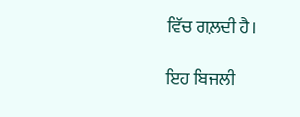ਵਿੱਚ ਗਲ਼ਦੀ ਹੈ।

ਇਹ ਬਿਜਲੀ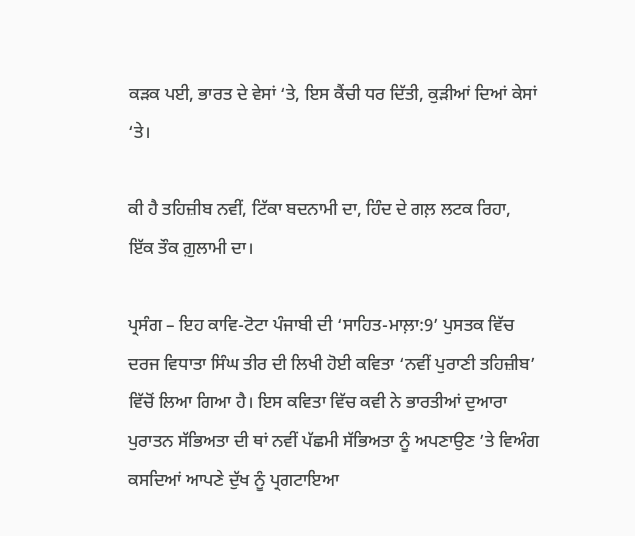ਕੜਕ ਪਈ, ਭਾਰਤ ਦੇ ਵੇਸਾਂ ‘ਤੇ, ਇਸ ਕੈਂਚੀ ਧਰ ਦਿੱਤੀ, ਕੁੜੀਆਂ ਦਿਆਂ ਕੇਸਾਂ ‘ਤੇ।

ਕੀ ਹੈ ਤਹਿਜ਼ੀਬ ਨਵੀਂ, ਟਿੱਕਾ ਬਦਨਾਮੀ ਦਾ, ਹਿੰਦ ਦੇ ਗਲ਼ ਲਟਕ ਰਿਹਾ, ਇੱਕ ਤੌਕ ਗ਼ੁਲਾਮੀ ਦਾ।

ਪ੍ਰਸੰਗ – ਇਹ ਕਾਵਿ-ਟੋਟਾ ਪੰਜਾਬੀ ਦੀ ‘ਸਾਹਿਤ-ਮਾਲ਼ਾ:9’ ਪੁਸਤਕ ਵਿੱਚ ਦਰਜ ਵਿਧਾਤਾ ਸਿੰਘ ਤੀਰ ਦੀ ਲਿਖੀ ਹੋਈ ਕਵਿਤਾ ‘ਨਵੀਂ ਪੁਰਾਣੀ ਤਹਿਜ਼ੀਬ’ ਵਿੱਚੋਂ ਲਿਆ ਗਿਆ ਹੈ। ਇਸ ਕਵਿਤਾ ਵਿੱਚ ਕਵੀ ਨੇ ਭਾਰਤੀਆਂ ਦੁਆਰਾ ਪੁਰਾਤਨ ਸੱਭਿਅਤਾ ਦੀ ਥਾਂ ਨਵੀਂ ਪੱਛਮੀ ਸੱਭਿਅਤਾ ਨੂੰ ਅਪਣਾਉਣ ’ਤੇ ਵਿਅੰਗ ਕਸਦਿਆਂ ਆਪਣੇ ਦੁੱਖ ਨੂੰ ਪ੍ਰਗਟਾਇਆ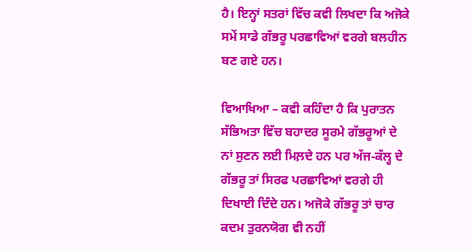ਹੈ। ਇਨ੍ਹਾਂ ਸਤਰਾਂ ਵਿੱਚ ਕਵੀ ਲਿਖਦਾ ਕਿ ਅਜੋਕੇ ਸਮੇਂ ਸਾਡੇ ਗੱਭਰੂ ਪਰਛਾਵਿਆਂ ਵਰਗੇ ਬਲਹੀਨ ਬਣ ਗਏ ਹਨ।

ਵਿਆਖਿਆ – ਕਵੀ ਕਹਿੰਦਾ ਹੈ ਕਿ ਪੁਰਾਤਨ ਸੱਭਿਅਤਾ ਵਿੱਚ ਬਹਾਦਰ ਸੂਰਮੇ ਗੱਭਰੂਆਂ ਦੇ ਨਾਂ ਸੁਣਨ ਲਈ ਮਿਲ਼ਦੇ ਹਨ ਪਰ ਅੱਜ-ਕੱਲ੍ਹ ਦੇ ਗੱਭਰੂ ਤਾਂ ਸਿਰਫ ਪਰਛਾਵਿਆਂ ਵਰਗੇ ਹੀ ਦਿਖਾਈ ਦਿੰਦੇ ਹਨ। ਅਜੋਕੇ ਗੱਭਰੂ ਤਾਂ ਚਾਰ ਕਦਮ ਤੁਰਨਯੋਗ ਵੀ ਨਹੀਂ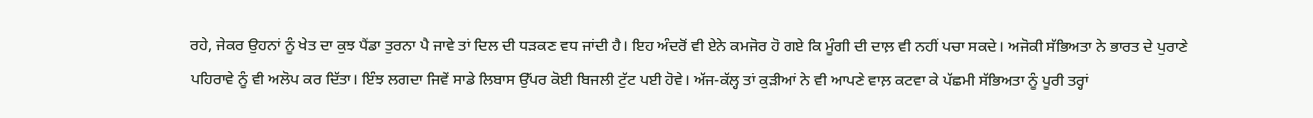ਰਹੇ, ਜੇਕਰ ਉਹਨਾਂ ਨੂੰ ਖੇਤ ਦਾ ਕੁਝ ਪੈਂਡਾ ਤੁਰਨਾ ਪੈ ਜਾਵੇ ਤਾਂ ਦਿਲ ਦੀ ਧੜਕਣ ਵਧ ਜਾਂਦੀ ਹੈ। ਇਹ ਅੰਦਰੋਂ ਵੀ ਏਨੇ ਕਮਜੋਰ ਹੋ ਗਏ ਕਿ ਮੂੰਗੀ ਦੀ ਦਾਲ਼ ਵੀ ਨਹੀਂ ਪਚਾ ਸਕਦੇ। ਅਜੋਕੀ ਸੱਭਿਅਤਾ ਨੇ ਭਾਰਤ ਦੇ ਪੁਰਾਣੇ ਪਹਿਰਾਵੇ ਨੂੰ ਵੀ ਅਲੋਪ ਕਰ ਦਿੱਤਾ। ਇੰਝ ਲਗਦਾ ਜਿਵੇਂ ਸਾਡੇ ਲਿਬਾਸ ਉੱਪਰ ਕੋਈ ਬਿਜਲੀ ਟੁੱਟ ਪਈ ਹੋਵੇ। ਅੱਜ-ਕੱਲ੍ਹ ਤਾਂ ਕੁੜੀਆਂ ਨੇ ਵੀ ਆਪਣੇ ਵਾਲ਼ ਕਟਵਾ ਕੇ ਪੱਛਮੀ ਸੱਭਿਅਤਾ ਨੂੰ ਪੂਰੀ ਤਰ੍ਹਾਂ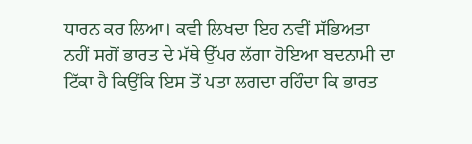ਧਾਰਨ ਕਰ ਲਿਆ। ਕਵੀ ਲਿਖਦਾ ਇਹ ਨਵੀਂ ਸੱਭਿਅਤਾ ਨਹੀਂ ਸਗੋਂ ਭਾਰਤ ਦੇ ਮੱਥੇ ਉੱਪਰ ਲੱਗਾ ਹੋਇਆ ਬਦਨਾਮੀ ਦਾ ਟਿੱਕਾ ਹੈ ਕਿਉਂਕਿ ਇਸ ਤੋਂ ਪਤਾ ਲਗਦਾ ਰਹਿੰਦਾ ਕਿ ਭਾਰਤ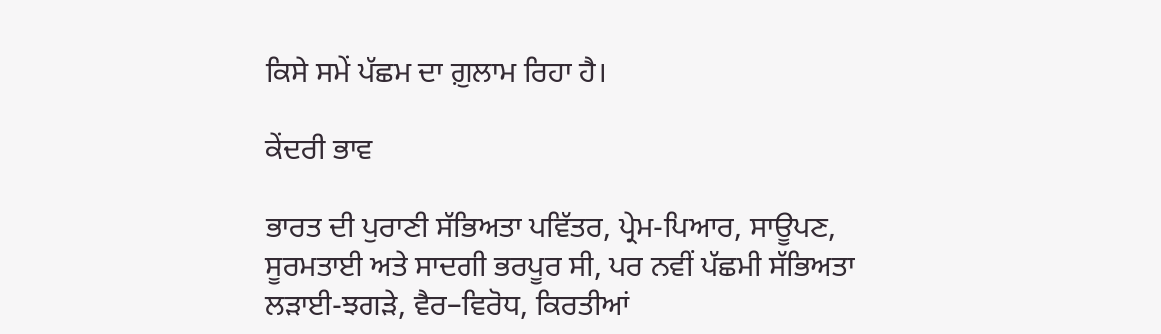ਕਿਸੇ ਸਮੇਂ ਪੱਛਮ ਦਾ ਗ਼ੁਲਾਮ ਰਿਹਾ ਹੈ।

ਕੇਂਦਰੀ ਭਾਵ

ਭਾਰਤ ਦੀ ਪੁਰਾਣੀ ਸੱਭਿਅਤਾ ਪਵਿੱਤਰ, ਪ੍ਰੇਮ-ਪਿਆਰ, ਸਾਊਪਣ, ਸੂਰਮਤਾਈ ਅਤੇ ਸਾਦਗੀ ਭਰਪੂਰ ਸੀ, ਪਰ ਨਵੀਂ ਪੱਛਮੀ ਸੱਭਿਅਤਾ ਲੜਾਈ-ਝਗੜੇ, ਵੈਰ–ਵਿਰੋਧ, ਕਿਰਤੀਆਂ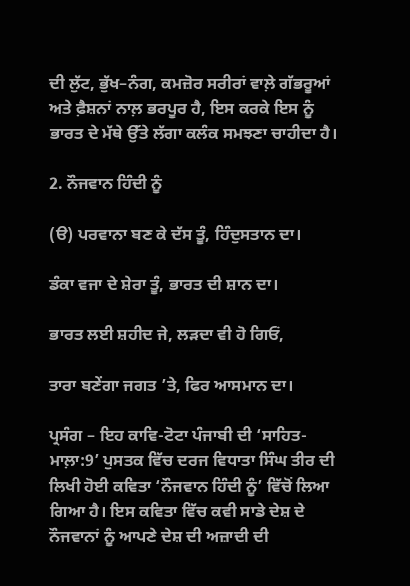ਦੀ ਲੁੱਟ, ਭੁੱਖ–ਨੰਗ, ਕਮਜ਼ੋਰ ਸਰੀਰਾਂ ਵਾਲ਼ੇ ਗੱਭਰੂਆਂ ਅਤੇ ਫ਼ੈਸ਼ਨਾਂ ਨਾਲ਼ ਭਰਪੂਰ ਹੈ, ਇਸ ਕਰਕੇ ਇਸ ਨੂੰ ਭਾਰਤ ਦੇ ਮੱਥੇ ਉੱਤੇ ਲੱਗਾ ਕਲੰਕ ਸਮਝਣਾ ਚਾਹੀਦਾ ਹੈ।

2. ਨੌਜਵਾਨ ਹਿੰਦੀ ਨੂੰ

(ੳ) ਪਰਵਾਨਾ ਬਣ ਕੇ ਦੱਸ ਤੂੰ, ਹਿੰਦੁਸਤਾਨ ਦਾ।

ਡੰਕਾ ਵਜਾ ਦੇ ਸ਼ੇਰਾ ਤੂੰ, ਭਾਰਤ ਦੀ ਸ਼ਾਨ ਦਾ।

ਭਾਰਤ ਲਈ ਸ਼ਹੀਦ ਜੇ, ਲੜਦਾ ਵੀ ਹੋ ਗਿਓਂ,

ਤਾਰਾ ਬਣੇਂਗਾ ਜਗਤ ’ਤੇ, ਫਿਰ ਆਸਮਾਨ ਦਾ।

ਪ੍ਰਸੰਗ – ਇਹ ਕਾਵਿ-ਟੋਟਾ ਪੰਜਾਬੀ ਦੀ ‘ਸਾਹਿਤ-ਮਾਲ਼ਾ:9’ ਪੁਸਤਕ ਵਿੱਚ ਦਰਜ ਵਿਧਾਤਾ ਸਿੰਘ ਤੀਰ ਦੀ ਲਿਖੀ ਹੋਈ ਕਵਿਤਾ ‘ਨੌਜਵਾਨ ਹਿੰਦੀ ਨੂੰ’ ਵਿੱਚੋਂ ਲਿਆ ਗਿਆ ਹੈ। ਇਸ ਕਵਿਤਾ ਵਿੱਚ ਕਵੀ ਸਾਡੇ ਦੇਸ਼ ਦੇ ਨੌਜਵਾਨਾਂ ਨੂੰ ਆਪਣੇ ਦੇਸ਼ ਦੀ ਅਜ਼ਾਦੀ ਦੀ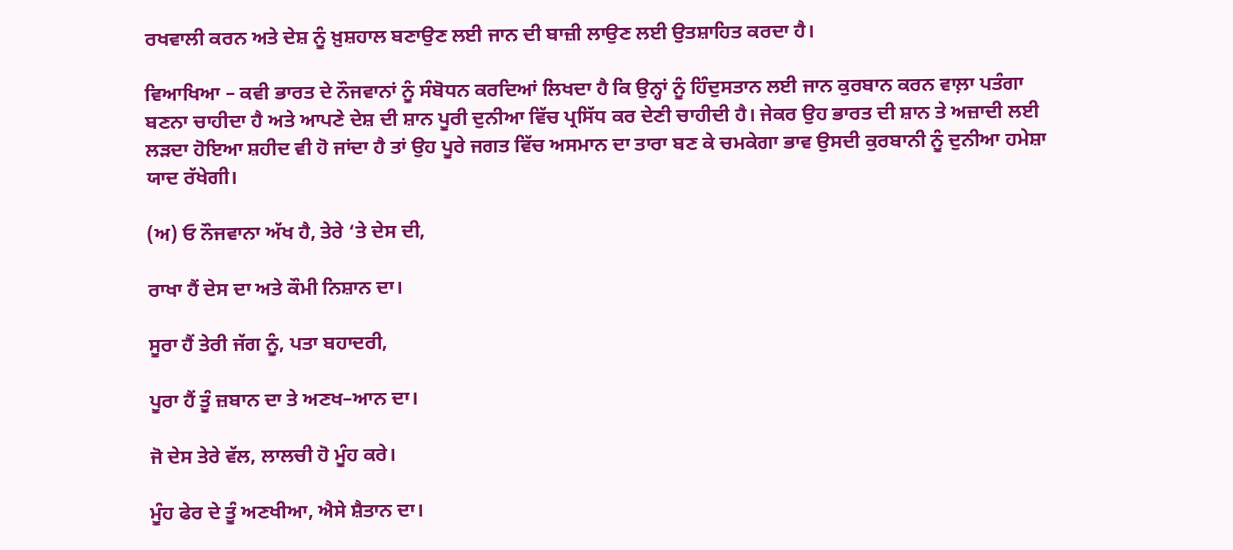ਰਖਵਾਲੀ ਕਰਨ ਅਤੇ ਦੇਸ਼ ਨੂੰ ਖ਼ੁਸ਼ਹਾਲ ਬਣਾਉਣ ਲਈ ਜਾਨ ਦੀ ਬਾਜ਼ੀ ਲਾਉਣ ਲਈ ਉਤਸ਼ਾਹਿਤ ਕਰਦਾ ਹੈ।

ਵਿਆਖਿਆ – ਕਵੀ ਭਾਰਤ ਦੇ ਨੌਜਵਾਨਾਂ ਨੂੰ ਸੰਬੋਧਨ ਕਰਦਿਆਂ ਲਿਖਦਾ ਹੈ ਕਿ ਉਨ੍ਹਾਂ ਨੂੰ ਹਿੰਦੁਸਤਾਨ ਲਈ ਜਾਨ ਕੁਰਬਾਨ ਕਰਨ ਵਾਲ਼ਾ ਪਤੰਗਾ ਬਣਨਾ ਚਾਹੀਦਾ ਹੈ ਅਤੇ ਆਪਣੇ ਦੇਸ਼ ਦੀ ਸ਼ਾਨ ਪੂਰੀ ਦੁਨੀਆ ਵਿੱਚ ਪ੍ਰਸਿੱਧ ਕਰ ਦੇਣੀ ਚਾਹੀਦੀ ਹੈ। ਜੇਕਰ ਉਹ ਭਾਰਤ ਦੀ ਸ਼ਾਨ ਤੇ ਅਜ਼ਾਦੀ ਲਈ ਲੜਦਾ ਹੋਇਆ ਸ਼ਹੀਦ ਵੀ ਹੋ ਜਾਂਦਾ ਹੈ ਤਾਂ ਉਹ ਪੂਰੇ ਜਗਤ ਵਿੱਚ ਅਸਮਾਨ ਦਾ ਤਾਰਾ ਬਣ ਕੇ ਚਮਕੇਗਾ ਭਾਵ ਉਸਦੀ ਕੁਰਬਾਨੀ ਨੂੰ ਦੁਨੀਆ ਹਮੇਸ਼ਾ ਯਾਦ ਰੱਖੇਗੀ।

(ਅ) ਓ ਨੌਜਵਾਨਾ ਅੱਖ ਹੈ, ਤੇਰੇ ‘ਤੇ ਦੇਸ ਦੀ,

ਰਾਖਾ ਹੈਂ ਦੇਸ ਦਾ ਅਤੇ ਕੌਮੀ ਨਿਸ਼ਾਨ ਦਾ।

ਸੂਰਾ ਹੈਂ ਤੇਰੀ ਜੱਗ ਨੂੰ, ਪਤਾ ਬਹਾਦਰੀ,

ਪੂਰਾ ਹੈਂ ਤੂੰ ਜ਼ਬਾਨ ਦਾ ਤੇ ਅਣਖ–ਆਨ ਦਾ।

ਜੋ ਦੇਸ ਤੇਰੇ ਵੱਲ, ਲਾਲਚੀ ਹੋ ਮੂੰਹ ਕਰੇ।

ਮੂੰਹ ਫੇਰ ਦੇ ਤੂੰ ਅਣਖੀਆ, ਐਸੇ ਸ਼ੈਤਾਨ ਦਾ।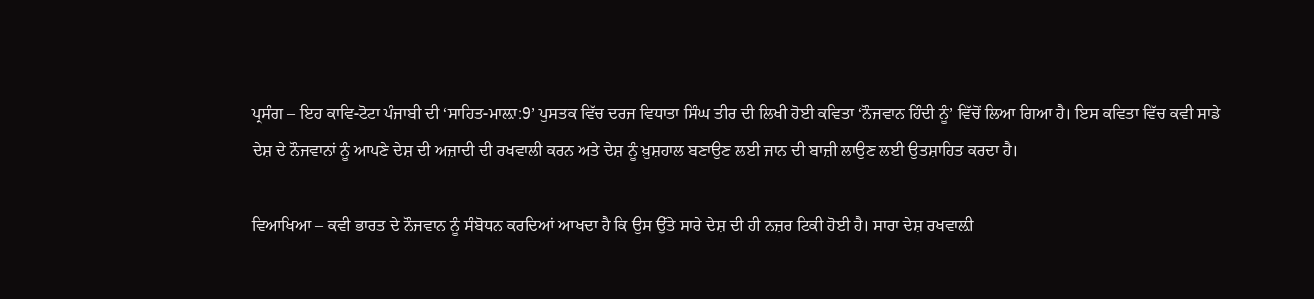ਪ੍ਰਸੰਗ – ਇਹ ਕਾਵਿ-ਟੋਟਾ ਪੰਜਾਬੀ ਦੀ ‘ਸਾਹਿਤ-ਮਾਲ਼ਾ:9’ ਪੁਸਤਕ ਵਿੱਚ ਦਰਜ ਵਿਧਾਤਾ ਸਿੰਘ ਤੀਰ ਦੀ ਲਿਖੀ ਹੋਈ ਕਵਿਤਾ ‘ਨੌਜਵਾਨ ਹਿੰਦੀ ਨੂੰ’ ਵਿੱਚੋਂ ਲਿਆ ਗਿਆ ਹੈ। ਇਸ ਕਵਿਤਾ ਵਿੱਚ ਕਵੀ ਸਾਡੇ ਦੇਸ਼ ਦੇ ਨੌਜਵਾਨਾਂ ਨੂੰ ਆਪਣੇ ਦੇਸ਼ ਦੀ ਅਜ਼ਾਦੀ ਦੀ ਰਖਵਾਲੀ ਕਰਨ ਅਤੇ ਦੇਸ਼ ਨੂੰ ਖ਼ੁਸ਼ਹਾਲ ਬਣਾਉਣ ਲਈ ਜਾਨ ਦੀ ਬਾਜ਼ੀ ਲਾਉਣ ਲਈ ਉਤਸ਼ਾਹਿਤ ਕਰਦਾ ਹੈ।

ਵਿਆਖਿਆ – ਕਵੀ ਭਾਰਤ ਦੇ ਨੌਜਵਾਨ ਨੂੰ ਸੰਬੋਧਨ ਕਰਦਿਆਂ ਆਖਦਾ ਹੈ ਕਿ ਉਸ ਉੱਤੇ ਸਾਰੇ ਦੇਸ਼ ਦੀ ਹੀ ਨਜ਼ਰ ਟਿਕੀ ਹੋਈ ਹੈ। ਸਾਰਾ ਦੇਸ਼ ਰਖਵਾਲ਼ੀ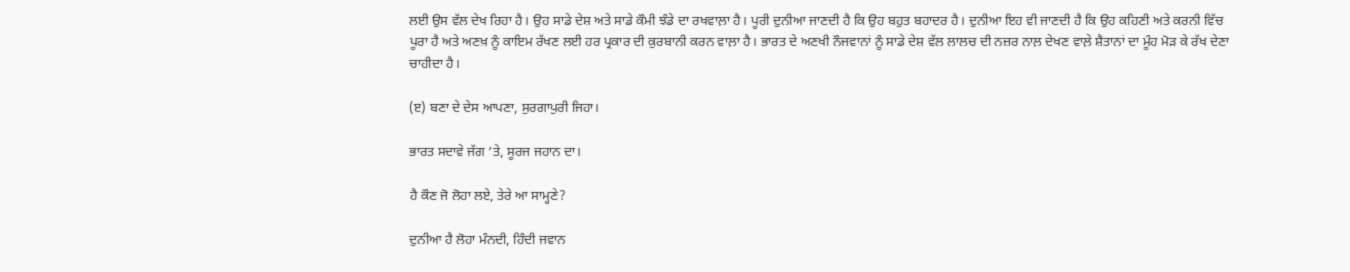ਲਈ ਉਸ ਵੱਲ ਦੇਖ ਰਿਹਾ ਹੈ। ਉਹ ਸਾਡੇ ਦੇਸ਼ ਅਤੇ ਸਾਡੇ ਕੌਮੀ ਝੰਡੇ ਦਾ ਰਖਵਾਲ਼ਾ ਹੈ। ਪੂਰੀ ਦੁਨੀਆ ਜਾਣਦੀ ਹੈ ਕਿ ਉਹ ਬਹੁਤ ਬਹਾਦਰ ਹੈ। ਦੁਨੀਆ ਇਹ ਵੀ ਜਾਣਦੀ ਹੈ ਕਿ ਉਹ ਕਹਿਣੀ ਅਤੇ ਕਰਨੀ ਵਿੱਚ ਪੂਰਾ ਹੈ ਅਤੇ ਅਣਖ਼ ਨੂੰ ਕਾਇਮ ਰੱਖਣ ਲਈ ਹਰ ਪ੍ਰਕਾਰ ਦੀ ਕੁਰਬਾਨੀ ਕਰਨ ਵਾਲ਼ਾ ਹੈ। ਭਾਰਤ ਦੇ ਅਣਖੀ ਨੌਜਵਾਨਾਂ ਨੂੰ ਸਾਡੇ ਦੇਸ਼ ਵੱਲ ਲਾਲਚ ਦੀ ਨਜ਼ਰ ਨਾਲ਼ ਦੇਖਣ ਵਾਲ਼ੇ ਸ਼ੈਤਾਨਾਂ ਦਾ ਮੂੰਹ ਮੋੜ ਕੇ ਰੱਖ ਦੇਣਾ ਚਾਹੀਦਾ ਹੈ।

(ੲ) ਬਣਾ ਦੇ ਦੇਸ ਆਪਣਾ, ਸੁਰਗਾਪੁਰੀ ਜਿਹਾ।

ਭਾਰਤ ਸਦਾਵੇ ਜੱਗ ‘ਤੇ, ਸੂਰਜ ਜਹਾਨ ਦਾ।

ਹੈ ਕੌਣ ਜੋ ਲੋਹਾ ਲਏ, ਤੇਰੇ ਆ ਸਾਮ੍ਹਣੇ?

ਦੁਨੀਆ ਹੈ ਲੋਹਾ ਮੰਨਦੀ, ਹਿੰਦੀ ਜਵਾਨ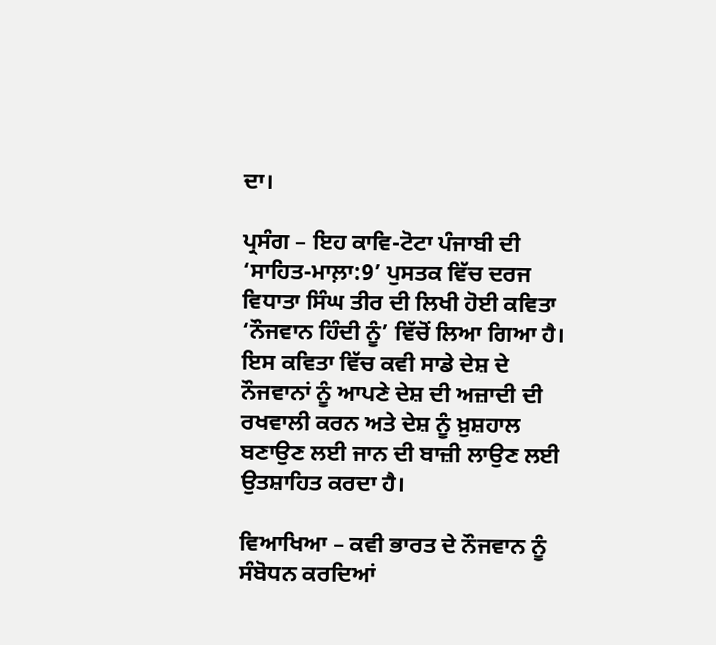ਦਾ।

ਪ੍ਰਸੰਗ – ਇਹ ਕਾਵਿ-ਟੋਟਾ ਪੰਜਾਬੀ ਦੀ ‘ਸਾਹਿਤ-ਮਾਲ਼ਾ:9’ ਪੁਸਤਕ ਵਿੱਚ ਦਰਜ ਵਿਧਾਤਾ ਸਿੰਘ ਤੀਰ ਦੀ ਲਿਖੀ ਹੋਈ ਕਵਿਤਾ ‘ਨੌਜਵਾਨ ਹਿੰਦੀ ਨੂੰ’ ਵਿੱਚੋਂ ਲਿਆ ਗਿਆ ਹੈ। ਇਸ ਕਵਿਤਾ ਵਿੱਚ ਕਵੀ ਸਾਡੇ ਦੇਸ਼ ਦੇ ਨੌਜਵਾਨਾਂ ਨੂੰ ਆਪਣੇ ਦੇਸ਼ ਦੀ ਅਜ਼ਾਦੀ ਦੀ ਰਖਵਾਲੀ ਕਰਨ ਅਤੇ ਦੇਸ਼ ਨੂੰ ਖ਼ੁਸ਼ਹਾਲ ਬਣਾਉਣ ਲਈ ਜਾਨ ਦੀ ਬਾਜ਼ੀ ਲਾਉਣ ਲਈ ਉਤਸ਼ਾਹਿਤ ਕਰਦਾ ਹੈ।

ਵਿਆਖਿਆ – ਕਵੀ ਭਾਰਤ ਦੇ ਨੌਜਵਾਨ ਨੂੰ ਸੰਬੋਧਨ ਕਰਦਿਆਂ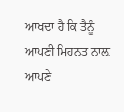ਆਖਦਾ ਹੈ ਕਿ ਤੈਨੂੰ ਆਪਣੀ ਮਿਹਨਤ ਨਾਲ਼ ਆਪਣੇ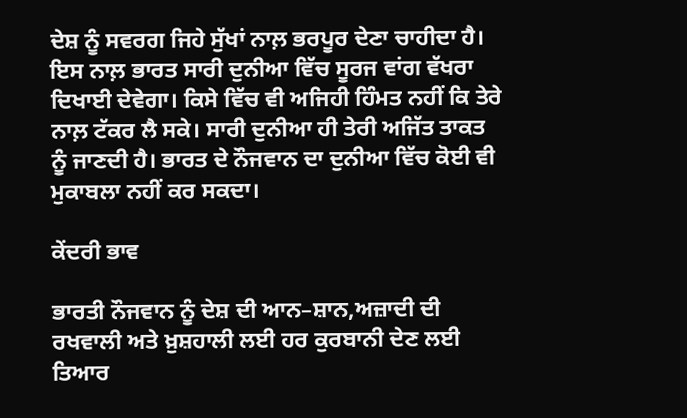ਦੇਸ਼ ਨੂੰ ਸਵਰਗ ਜਿਹੇ ਸੁੱਖਾਂ ਨਾਲ਼ ਭਰਪੂਰ ਦੇਣਾ ਚਾਹੀਦਾ ਹੈ। ਇਸ ਨਾਲ਼ ਭਾਰਤ ਸਾਰੀ ਦੁਨੀਆ ਵਿੱਚ ਸੂਰਜ ਵਾਂਗ ਵੱਖਰਾ ਦਿਖਾਈ ਦੇਵੇਗਾ। ਕਿਸੇ ਵਿੱਚ ਵੀ ਅਜਿਹੀ ਹਿੰਮਤ ਨਹੀਂ ਕਿ ਤੇਰੇ ਨਾਲ਼ ਟੱਕਰ ਲੈ ਸਕੇ। ਸਾਰੀ ਦੁਨੀਆ ਹੀ ਤੇਰੀ ਅਜਿੱਤ ਤਾਕਤ ਨੂੰ ਜਾਣਦੀ ਹੈ। ਭਾਰਤ ਦੇ ਨੌਜਵਾਨ ਦਾ ਦੁਨੀਆ ਵਿੱਚ ਕੋਈ ਵੀ ਮੁਕਾਬਲਾ ਨਹੀਂ ਕਰ ਸਕਦਾ।

ਕੇਂਦਰੀ ਭਾਵ

ਭਾਰਤੀ ਨੌਜਵਾਨ ਨੂੰ ਦੇਸ਼ ਦੀ ਆਨ–ਸ਼ਾਨ,ਅਜ਼ਾਦੀ ਦੀ ਰਖਵਾਲੀ ਅਤੇ ਖ਼ੁਸ਼ਹਾਲੀ ਲਈ ਹਰ ਕੁਰਬਾਨੀ ਦੇਣ ਲਈ ਤਿਆਰ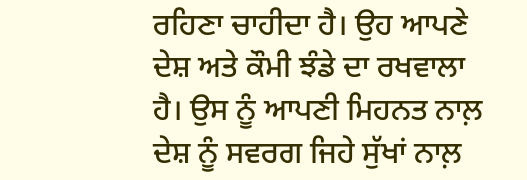ਰਹਿਣਾ ਚਾਹੀਦਾ ਹੈ। ਉਹ ਆਪਣੇ ਦੇਸ਼ ਅਤੇ ਕੌਮੀ ਝੰਡੇ ਦਾ ਰਖਵਾਲਾ ਹੈ। ਉਸ ਨੂੰ ਆਪਣੀ ਮਿਹਨਤ ਨਾਲ਼ ਦੇਸ਼ ਨੂੰ ਸਵਰਗ ਜਿਹੇ ਸੁੱਖਾਂ ਨਾਲ਼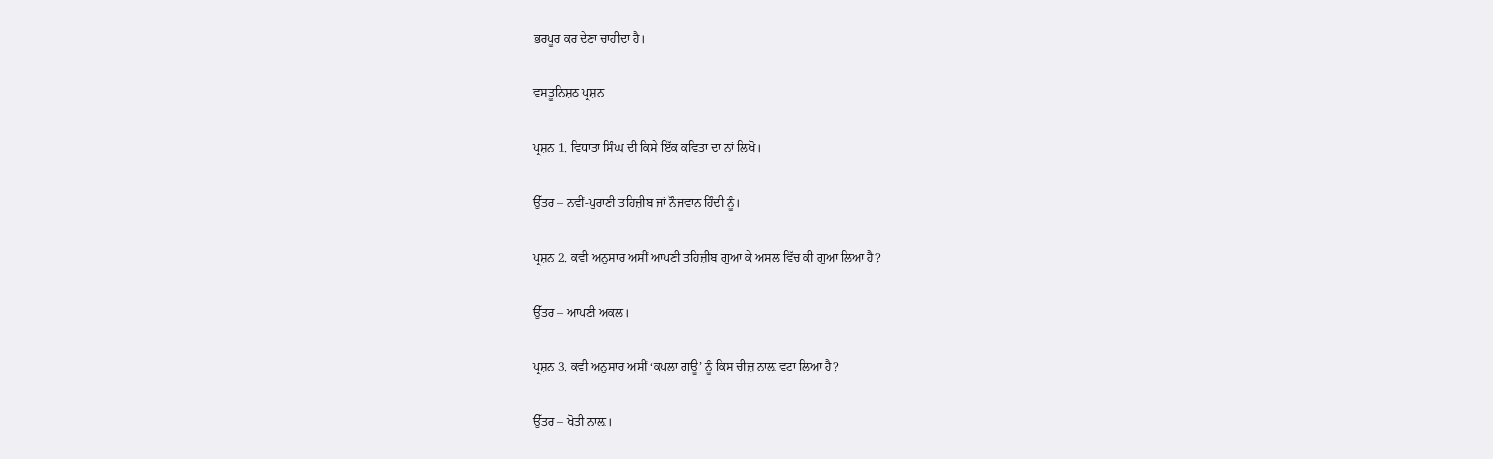ਭਰਪੂਰ ਕਰ ਦੇਣਾ ਚਾਹੀਦਾ ਹੈ।

ਵਸਤੂਨਿਸ਼ਠ ਪ੍ਰਸ਼ਨ

ਪ੍ਰਸ਼ਨ 1. ਵਿਧਾਤਾ ਸਿੰਘ ਦੀ ਕਿਸੇ ਇੱਕ ਕਵਿਤਾ ਦਾ ਨਾਂ ਲਿਖੋ।

ਉੱਤਰ – ਨਵੀਂ-ਪੁਰਾਣੀ ਤਹਿਜ਼ੀਬ ਜਾਂ ਨੌਜਵਾਨ ਹਿੰਦੀ ਨੂੰ।

ਪ੍ਰਸ਼ਨ 2. ਕਵੀ ਅਨੁਸਾਰ ਅਸੀਂ ਆਪਣੀ ਤਹਿਜ਼ੀਬ ਗੁਆ ਕੇ ਅਸਲ ਵਿੱਚ ਕੀ ਗੁਆ ਲਿਆ ਹੈ?

ਉੱਤਰ – ਆਪਣੀ ਅਕਲ।

ਪ੍ਰਸ਼ਨ 3. ਕਵੀ ਅਨੁਸਾਰ ਅਸੀਂ ‘ਕਪਲਾ ਗਊ’ ਨੂੰ ਕਿਸ ਚੀਜ਼ ਨਾਲ਼ ਵਟਾ ਲਿਆ ਹੈ?

ਉੱਤਰ – ਖੋਤੀ ਨਾਲ਼।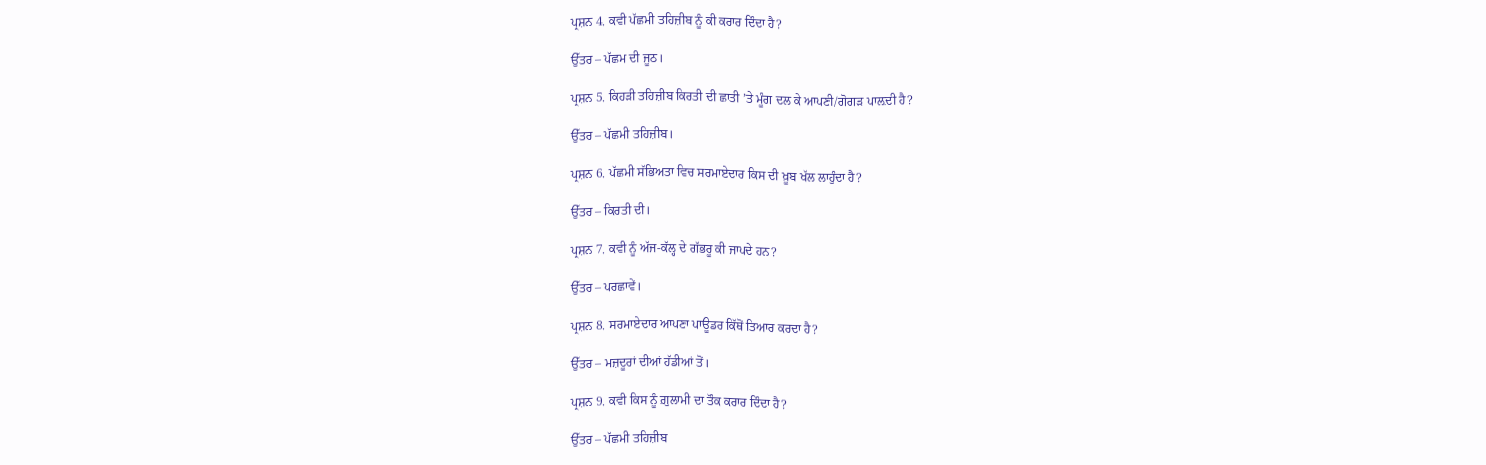ਪ੍ਰਸ਼ਨ 4. ਕਵੀ ਪੱਛਮੀ ਤਹਿਜ਼ੀਬ ਨੂੰ ਕੀ ਕਰਾਰ ਦਿੰਦਾ ਹੈ?

ਉੱਤਰ – ਪੱਛਮ ਦੀ ਜੂਠ।

ਪ੍ਰਸ਼ਨ 5. ਕਿਹੜੀ ਤਹਿਜ਼ੀਬ ਕਿਰਤੀ ਦੀ ਛਾਤੀ ’ਤੇ ਮੂੰਗ ਦਲ ਕੇ ਆਪਣੀ/ਗੋਗੜ ਪਾਲ਼ਦੀ ਹੈ?

ਉੱਤਰ – ਪੱਛਮੀ ਤਹਿਜ਼ੀਬ।

ਪ੍ਰਸ਼ਨ 6. ਪੱਛਮੀ ਸੱਭਿਅਤਾ ਵਿਚ ਸਰਮਾਏਦਾਰ ਕਿਸ ਦੀ ਖ਼ੂਬ ਖੱਲ ਲਾਹੁੰਦਾ ਹੈ?

ਉੱਤਰ – ਕਿਰਤੀ ਦੀ।

ਪ੍ਰਸ਼ਨ 7. ਕਵੀ ਨੂੰ ਅੱਜ-ਕੱਲ੍ਹ ਦੇ ਗੱਭਰੂ ਕੀ ਜਾਪਦੇ ਹਨ?

ਉੱਤਰ – ਪਰਛਾਵੇਂ।

ਪ੍ਰਸ਼ਨ 8. ਸਰਮਾਏਦਾਰ ਆਪਣਾ ਪਾਊਡਰ ਕਿੱਥੋਂ ਤਿਆਰ ਕਰਦਾ ਹੈ?

ਉੱਤਰ – ਮਜ਼ਦੂਰਾਂ ਦੀਆਂ ਹੱਡੀਆਂ ਤੋਂ।

ਪ੍ਰਸ਼ਨ 9. ਕਵੀ ਕਿਸ ਨੂੰ ਗ਼ੁਲਾਮੀ ਦਾ ਤੌਕ ਕਰਾਰ ਦਿੰਦਾ ਹੈ?

ਉੱਤਰ – ਪੱਛਮੀ ਤਹਿਜ਼ੀਬ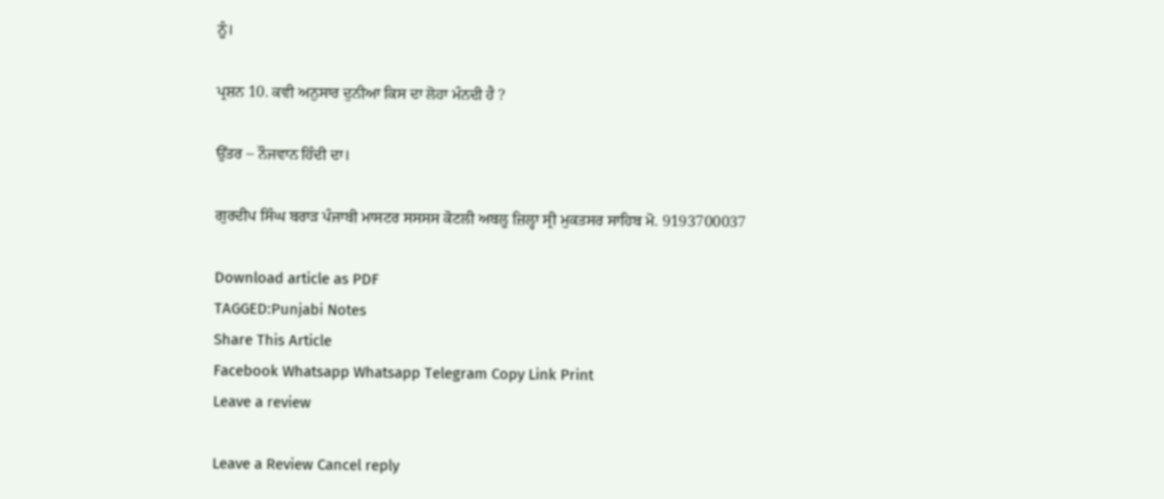ਨੂੰ।

ਪ੍ਰਸ਼ਨ 10. ਕਵੀ ਅਨੁਸਾਰ ਦੁਨੀਆ ਕਿਸ ਦਾ ਲੋਹਾ ਮੰਨਦੀ ਹੈ ?

ਉੱਤਰ – ਨੌਜਵਾਨ ਹਿੰਦੀ ਦਾ।

ਗੁਰਦੀਪ ਸਿੰਘ ਬਰਾੜ ਪੰਜਾਬੀ ਮਾਸਟਰ ਸਸਸਸ ਕੋਟਲੀ ਅਬਲੂ ਜ਼ਿਲ੍ਹਾ ਸ੍ਰੀ ਮੁਕਤਸਰ ਸਾਹਿਬ ਮੋ. 9193700037

Download article as PDF
TAGGED:Punjabi Notes
Share This Article
Facebook Whatsapp Whatsapp Telegram Copy Link Print
Leave a review

Leave a Review Cancel reply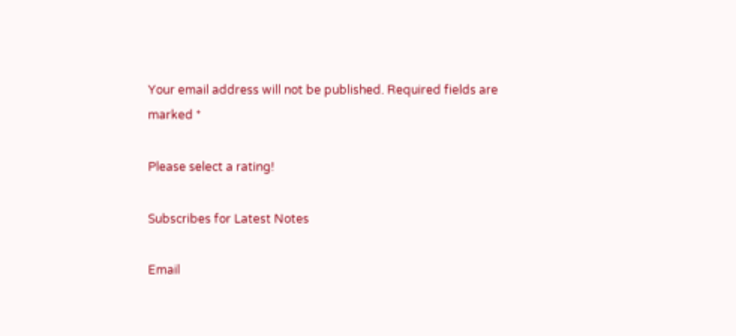Your email address will not be published. Required fields are marked *

Please select a rating!

Subscribes for Latest Notes

Email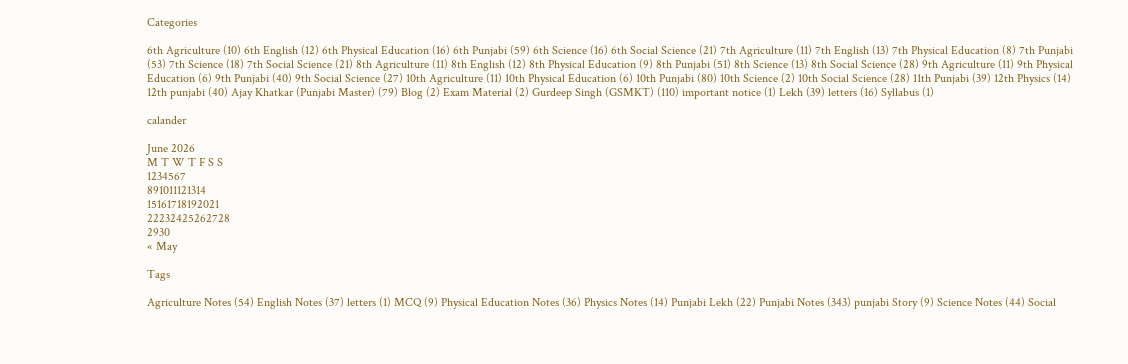Categories

6th Agriculture (10) 6th English (12) 6th Physical Education (16) 6th Punjabi (59) 6th Science (16) 6th Social Science (21) 7th Agriculture (11) 7th English (13) 7th Physical Education (8) 7th Punjabi (53) 7th Science (18) 7th Social Science (21) 8th Agriculture (11) 8th English (12) 8th Physical Education (9) 8th Punjabi (51) 8th Science (13) 8th Social Science (28) 9th Agriculture (11) 9th Physical Education (6) 9th Punjabi (40) 9th Social Science (27) 10th Agriculture (11) 10th Physical Education (6) 10th Punjabi (80) 10th Science (2) 10th Social Science (28) 11th Punjabi (39) 12th Physics (14) 12th punjabi (40) Ajay Khatkar (Punjabi Master) (79) Blog (2) Exam Material (2) Gurdeep Singh (GSMKT) (110) important notice (1) Lekh (39) letters (16) Syllabus (1)

calander

June 2026
M T W T F S S
1234567
891011121314
15161718192021
22232425262728
2930
« May

Tags

Agriculture Notes (54) English Notes (37) letters (1) MCQ (9) Physical Education Notes (36) Physics Notes (14) Punjabi Lekh (22) Punjabi Notes (343) punjabi Story (9) Science Notes (44) Social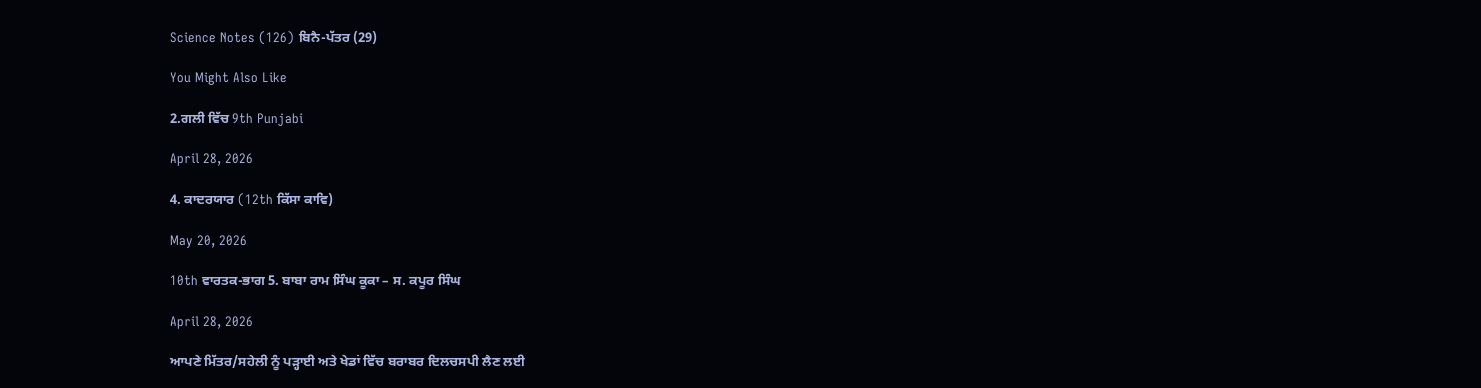Science Notes (126) ਬਿਨੈ-ਪੱਤਰ (29)

You Might Also Like

2.ਗਲੀ ਵਿੱਚ 9th Punjabi

April 28, 2026

4. ਕਾਦਰਯਾਰ (12th ਕਿੱਸਾ ਕਾਵਿ)

May 20, 2026

10th ਵਾਰਤਕ-ਭਾਗ 5. ਬਾਬਾ ਰਾਮ ਸਿੰਘ ਕੂਕਾ – ਸ. ਕਪੂਰ ਸਿੰਘ

April 28, 2026

ਆਪਣੇ ਮਿੱਤਰ/ਸਹੇਲੀ ਨੂੰ ਪੜ੍ਹਾਈ ਅਤੇ ਖੇਡਾਂ ਵਿੱਚ ਬਰਾਬਰ ਦਿਲਚਸਪੀ ਲੈਣ ਲਈ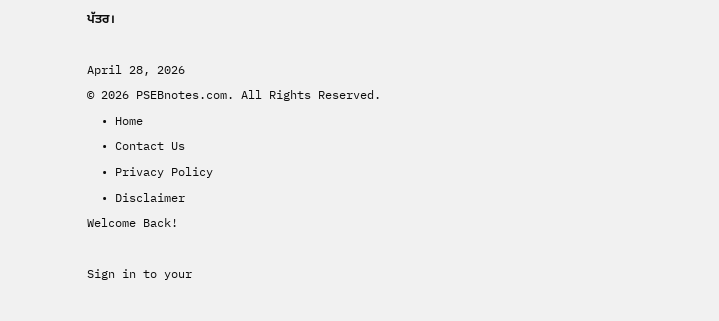ਪੱਤਰ।

April 28, 2026
© 2026 PSEBnotes.com. All Rights Reserved.
  • Home
  • Contact Us
  • Privacy Policy
  • Disclaimer
Welcome Back!

Sign in to your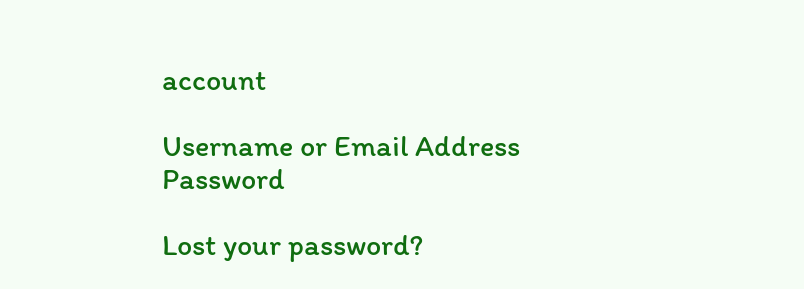account

Username or Email Address
Password

Lost your password?